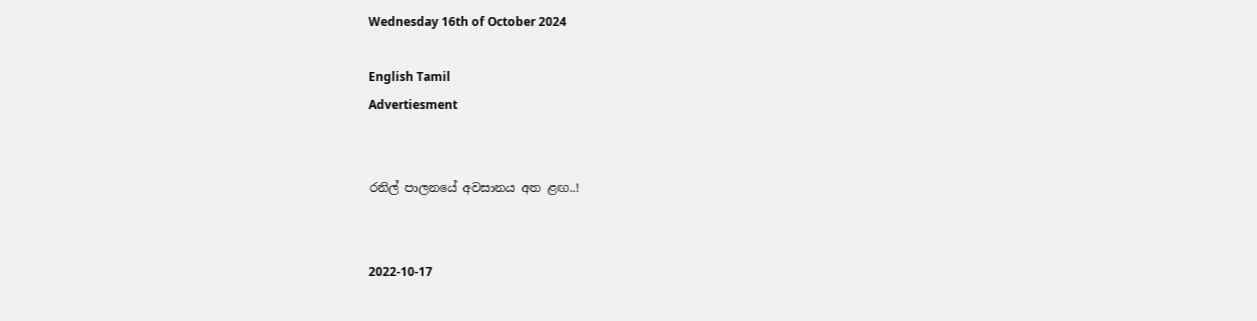Wednesday 16th of October 2024

English Tamil
Advertiesment


රනිල් පාලනයේ අවසානය අත ළඟ..!


2022-10-17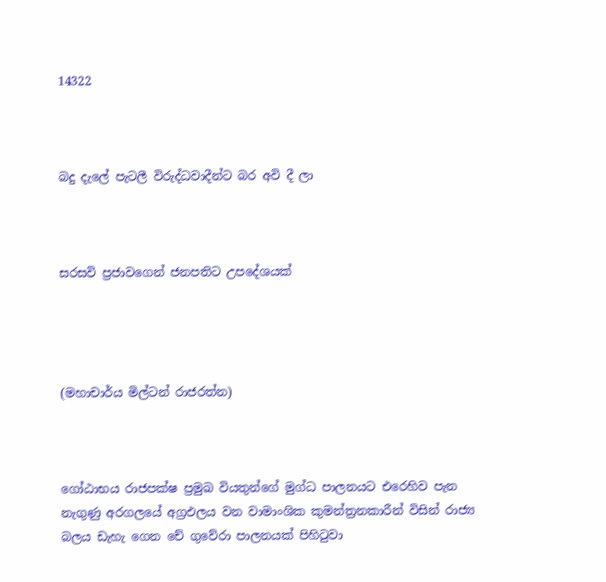14322



බදු දැලේ පැටලී විරුද්ධවාදීන්ට බර අවි දී ලා



සරසවි ප්‍රජාවගෙන් ජනපතිට උපදේශයක්




(මහාචාර්ය මිල්ටන් රාජරත්න)



ගෝඨාභය රාජපක්ෂ ප්‍රමුඛ වියතුන්ගේ මුග්ධ පාලනයට එරෙහිව පැන නැගුණු අරගලයේ අග්‍රඵලය වන වාමාංශික කුමන්ත්‍රනකාරීන් විසින් රාජ්‍ය බලය ඩැහැ ගෙන චේ ගුවේරා පාලනයක් පිහිටුවා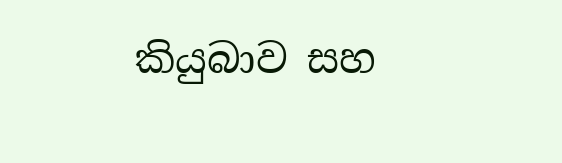කියුබාව සහ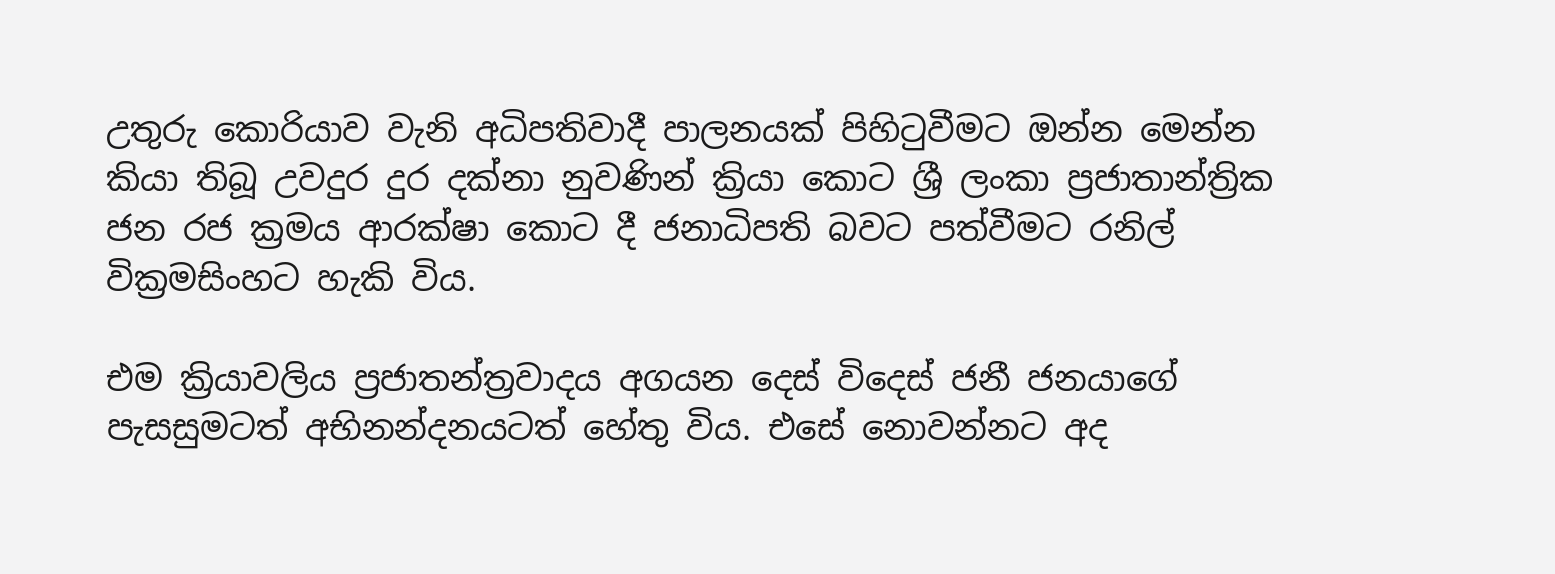උතුරු කොරියාව වැනි අධිපතිවාදී පාලනයක් පිහිටුවීමට ඔන්න මෙන්න කියා තිබූ උවදුර දුර දක්නා නුවණින් ක්‍රියා කොට ශ්‍රී ලංකා ප්‍රජාතාන්ත්‍රික ජන රජ ක්‍රමය ආරක්ෂා කොට දී ජනාධිපති බවට පත්වීමට රනිල් වික්‍රමසිංහට හැකි විය.

එම ක්‍රියාවලිය ප්‍රජාතන්ත්‍රවාදය අගයන දෙස් විදෙස් ජනී ජනයාගේ පැසසුමටත් අභිනන්දනයටත් හේතු විය. එසේ නොවන්නට අද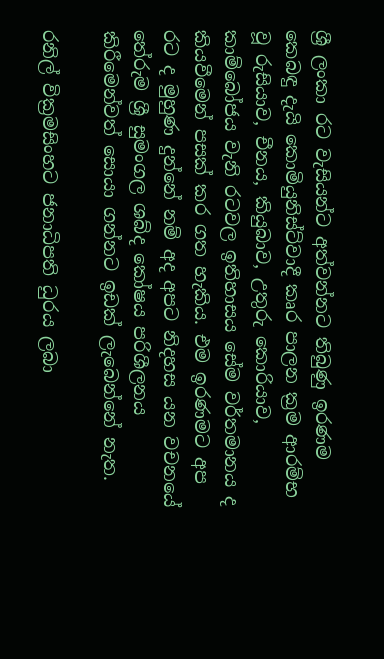ශ්‍රී ලංකා රට වැසියන්ට අත්වන්නට තිබුණු ඉරණම කෙබඳු දැයි කොමියුනිස්ට්වාදී කෘර පාලන ක්‍රම ආරම්භ වූ රුසියාව, චීනය, කියුබාව, උතුරු කොරියාව, කාම්බෝජය වැනි රටවල ඉතිහාසය සේම වර්තමානය ද කියවීමෙන් පසක් කර ගත හැකිය. එම ඉරණමට අප රට ද මුහුණ දුන්නේ නම් අද අපට නිදහස යන වචනයේ තේරුම ශ්‍රී සුමංගල ශබ්ද කෝෂය පරිශීලනය කිරීමෙන්වත් සොයා ගන්නට ඉඩක් ලැබෙන්නේ නැත.

රනිල් වික්‍රමසිංහට ජනාධිපති ධුරය ලබා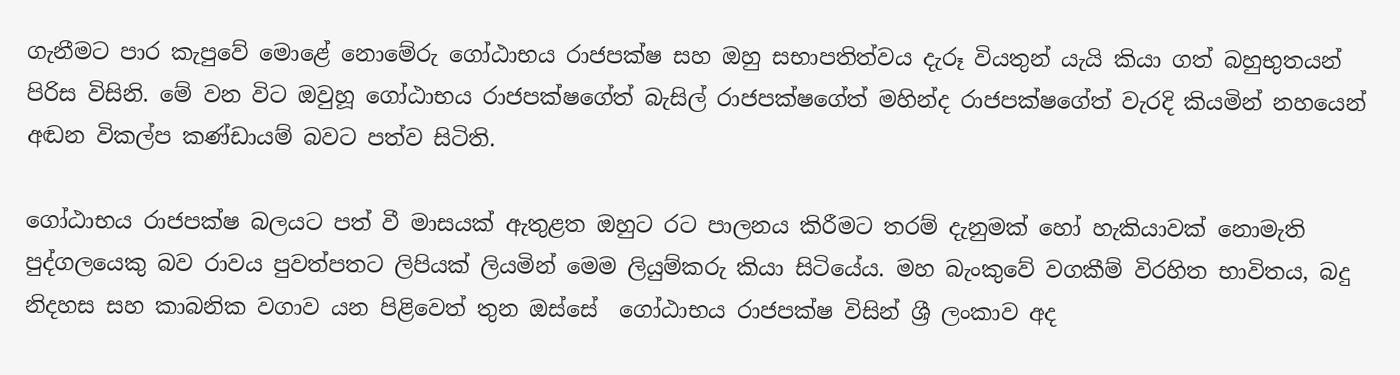ගැනීමට පාර කැපුවේ මොළේ නොමේරු ගෝඨාභය රාජපක්ෂ සහ ඔහු සභාපතිත්වය දැරූ වියතුන් යැයි කියා ගත් බහුභුතයන් පිරිස විසිනි. මේ වන විට ඔවුහූ ගෝඨාභය රාජපක්ෂගේත් බැසිල් රාජපක්ෂගේත් මහින්ද රාජපක්ෂගේත් වැරදි කියමින් නහයෙන් අඬන විකල්ප කණ්ඩායම් බවට පත්ව සිටිති.

ගෝඨාභය රාජපක්ෂ බලයට පත් වී මාසයක් ඇතුළත ඔහුට රට පාලනය කිරීමට තරම් දැනුමක් හෝ හැකියාවක් නොමැති පුද්ගලයෙකු බව රාවය පුවත්පතට ලිපියක් ලියමින් මෙම ලියුම්කරු කියා සිටියේය. මහ බැංකුවේ වගකීම් විරහිත භාවිතය, බදු නිදහස සහ කාබනික වගාව යන පිළිවෙත් තුන ඔස්සේ  ගෝඨාභය රාජපක්ෂ විසින් ශ්‍රී ලංකාව අද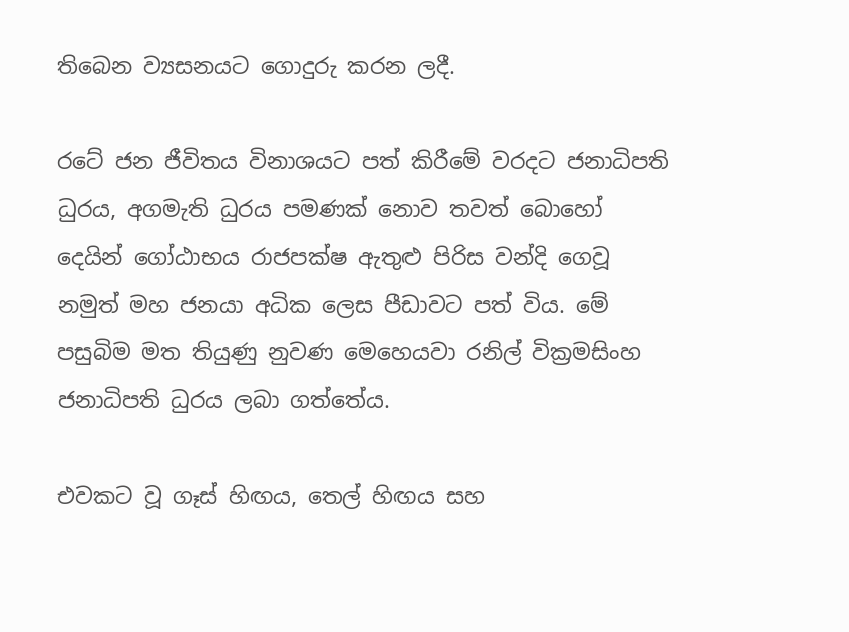තිබෙන ව්‍යසනයට ගොදුරු කරන ලදී.

රටේ ජන ජීවිතය විනාශයට පත් කිරීමේ වරදට ජනාධිපති ධුරය, අගමැති ධුරය පමණක් නොව තවත් බොහෝ දෙයින් ගෝඨාභය රාජපක්ෂ ඇතුළු පිරිස වන්දි ගෙවූ නමුත් මහ ජනයා අධික ලෙස පීඩාවට පත් විය. මේ පසුබිම මත තියුණු නුවණ මෙහෙයවා රනිල් වික්‍රමසිංහ ජනාධිපති ධුරය ලබා ගත්තේය.

එවකට වූ ගෑස් හිඟය, තෙල් හිඟය සහ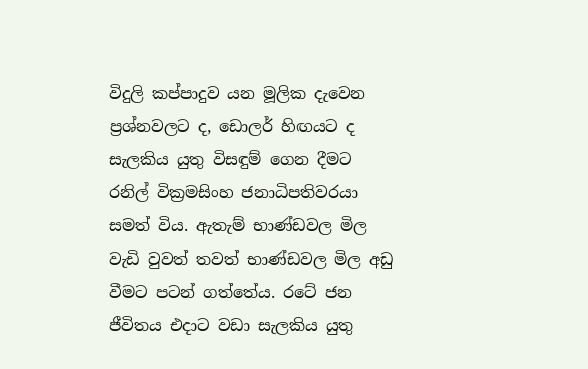විදුලි කප්පාදුව යන මූලික දැවෙන ප්‍රශ්නවලට ද, ඩොලර් හිඟයට ද සැලකිය යුතු විසඳුම් ගෙන දීමට රනිල් වික්‍රමසිංහ ජනාධිපතිවරයා සමත් විය. ඇතැම් භාණ්ඩවල මිල වැඩි වුවත් තවත් භාණ්ඩවල මිල අඩු වීමට පටන් ගත්තේය. රටේ ජන ජීවිතය එදාට වඩා සැලකිය යුතු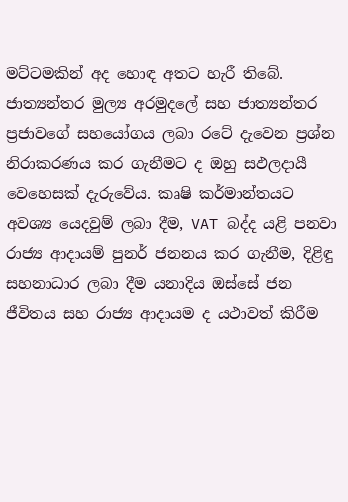මට්ටමකින් අද හොඳ අතට හැරී තිබේ. ජාත්‍යන්තර මුල්‍ය අරමුදලේ සහ ජාත්‍යන්තර ප්‍රජාවගේ සහයෝගය ලබා රටේ දැවෙන ප්‍රශ්න නිරාකරණය කර ගැනීමට ද ඔහු සඵලදායී වෙහෙසක් දැරුවේය. කෘෂි කර්මාන්තයට අවශ්‍ය යෙදවුම් ලබා දීම, VAT බද්ද යළි පනවා රාජ්‍ය ආදායම් පුනර් ජනනය කර ගැනීම, දිළිඳු සහනාධාර ලබා දීම යනාදිය ඔස්සේ ජන ජීවිතය සහ රාජ්‍ය ආදායම ද යථාවත් කිරීම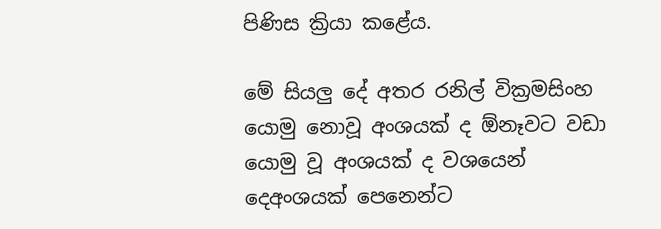පිණිස ක්‍රියා කළේය.

මේ සියලු දේ අතර රනිල් වික්‍රමසිංහ යොමු නොවූ අංශයක් ද ඕනෑවට වඩා යොමු වූ අංශයක් ද වශයෙන් දෙඅංශයක් පෙනෙන්ට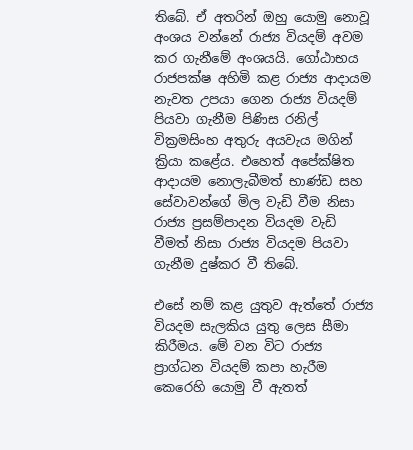තිබේ. ඒ අතරින් ඔහු යොමු නොවූ අංශය වන්නේ රාජ්‍ය වියදම් අවම කර ගැනීමේ අංශයයි. ගෝඨාභය රාජපක්ෂ අහිමි කළ රාජ්‍ය ආදායම නැවත උපයා ගෙන රාජ්‍ය වියදම් පියවා ගැනීම පිණිස රනිල් වික්‍රමසිංහ අතුරු අයවැය මගින් ක්‍රියා කළේය. එහෙත් අපේක්ෂිත ආදායම නොලැබීමත් භාණ්ඩ සහ සේවාවන්ගේ මිල වැඩි වීම නිසා රාජ්‍ය ප්‍රසම්පාදන වියදම වැඩි වීමත් නිසා රාජ්‍ය වියදම පියවා ගැනීම දුෂ්කර වී තිබේ.

එසේ නම් කළ යුතුව ඇත්තේ රාජ්‍ය වියදම සැලකිය යුතු ලෙස සීමා කිරීමය. මේ වන විට රාජ්‍ය ප්‍රාග්ධන වියදම් කපා හැරීම කෙරෙහි යොමු වී ඇතත්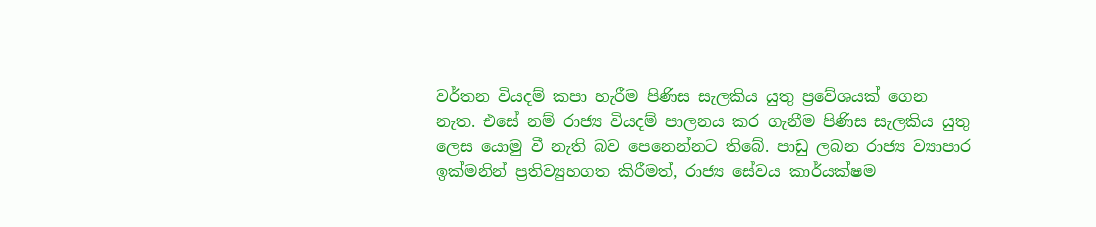වර්තන වියදම් කපා හැරීම පිණිස සැලකිය යුතු ප්‍රවේශයක් ගෙන නැත. එසේ නම් රාජ්‍ය වියදම් පාලනය කර ගැනීම පිණිස සැලකිය යුතු ලෙස යොමු වී නැති බව පෙනෙන්නට තිබේ. පාඩු ලබන රාජ්‍ය ව්‍යාපාර ඉක්මනින් ප්‍රතිව්‍යුහගත කිරීමත්, රාජ්‍ය සේවය කාර්යක්ෂම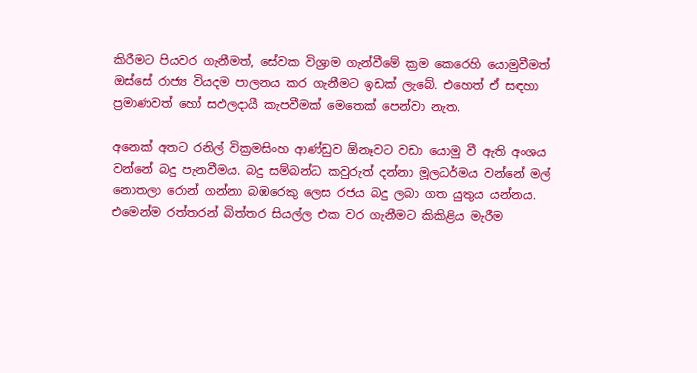කිරීමට පියවර ගැනීමත්, සේවක විශ්‍රාම ගැන්වීමේ ක්‍රම කෙරෙහි යොමුවීමත් ඔස්සේ රාජ්‍ය වියදම පාලනය කර ගැනීමට ඉඩක් ලැබේ. එහෙත් ඒ සඳහා ප්‍රමාණවත් හෝ සඵලදායී කැපවීමක් මෙතෙක් පෙන්වා නැත.

අනෙක් අතට රනිල් වික්‍රමසිංහ ආණ්ඩුව ඕනෑවට වඩා යොමු වී ඇති අංශය වන්නේ බදු පැනවීමය. බදු සම්බන්ධ කවුරුත් දන්නා මූලධර්මය වන්නේ මල් නොතලා රොන් ගන්නා බඹරෙකු ලෙස රජය බදු ලබා ගත යුතුය යන්නය. එමෙන්ම රත්තරන් බිත්තර සියල්ල එක වර ගැනීමට කිකිළිය මැරීම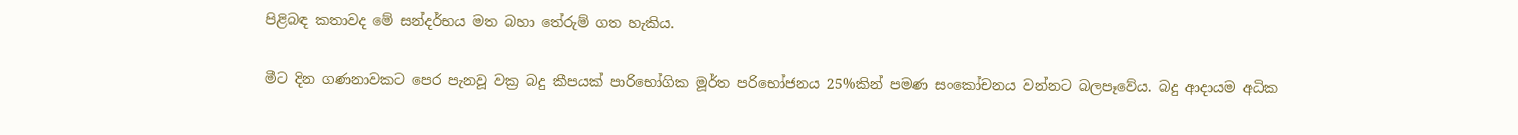පිළිබඳ කතාවද මේ සන්දර්භය මත බහා තේරුම් ගත හැකිය.

මීට දින ගණනාවකට පෙර පැනවූ වක්‍ර බදු කීපයක් පාරිභෝගික මූර්ත පරිභෝජනය 25%කින් පමණ සංකෝචනය වන්නට බලපෑවේය. බදු ආදායම අධික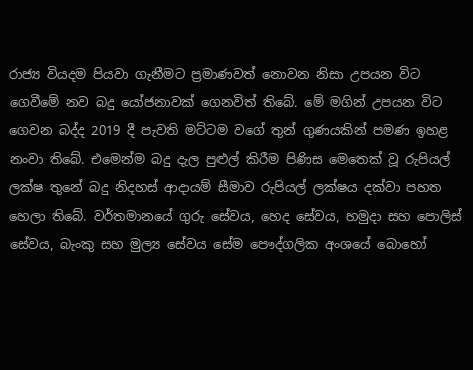රාජ්‍ය වියදම පියවා ගැනීමට ප්‍රමාණවත් නොවන නිසා උපයන විට ගෙවීමේ නව බදු යෝජනාවක් ගෙනවිත් තිබේ. මේ මගින් උපයන විට ගෙවන බද්ද 2019 දී පැවති මට්ටම වගේ තුන් ගුණයකින් පමණ ඉහළ නංවා තිබේ. එමෙන්ම බදු දැල පුළුල් කිරීම පිණිස මෙතෙක් වූ රුපියල් ලක්ෂ තුනේ බදු නිදහස් ආදායම් සීමාව රුපියල් ලක්ෂය දක්වා පහත හෙලා තිබේ. වර්තමානයේ ගුරු සේවය, හෙද සේවය, හමුදා සහ පොලිස් සේවය, බැංකු සහ මුල්‍ය සේවය සේම පෞද්ගලික අංශයේ බොහෝ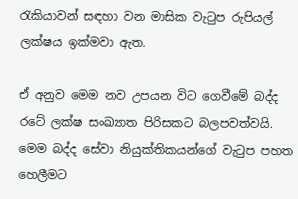රැකියාවන් සඳහා වන මාසික වැටුප රුපියල් ලක්ෂය ඉක්මවා ඇත.

ඒ අනුව මෙම නව උපයන විට ගෙවීමේ බද්ද රටේ ලක්ෂ සංඛ්‍යාත පිරිසකට බලපවත්වයි. මෙම බද්ද සේවා නියුක්තිකයන්ගේ වැටුප පහත හෙලීමට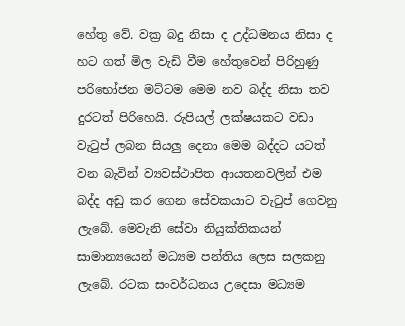හේතු වේ. වක්‍ර බදු නිසා ද උද්ධමනය නිසා ද හට ගත් මිල වැඩි වීම හේතුවෙන් පිරිහුණු පරිභෝජන මට්ටම මෙම නව බද්ද නිසා තව දුරටත් පිරිහෙයි. රුපියල් ලක්ෂයකට වඩා වැටුප් ලබන සියලු දෙනා මෙම බද්දට යටත් වන බැවින් ව්‍යවස්ථාපිත ආයතනවලින් එම බද්ද අඩු කර ගෙන සේවකයාට වැටුප් ගෙවනු ලැබේ. මෙවැනි සේවා නියුක්තිකයන් සාමාන්‍යයෙන් මධ්‍යම පන්තිය ලෙස සලකනු ලැබේ. රටක සංවර්ධනය උදෙසා මධ්‍යම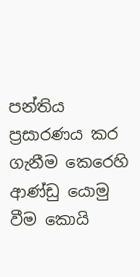පන්තිය ප්‍රසාරණය කර ගැනීම කෙරෙහි ආණ්ඩු යොමු වීම කොයි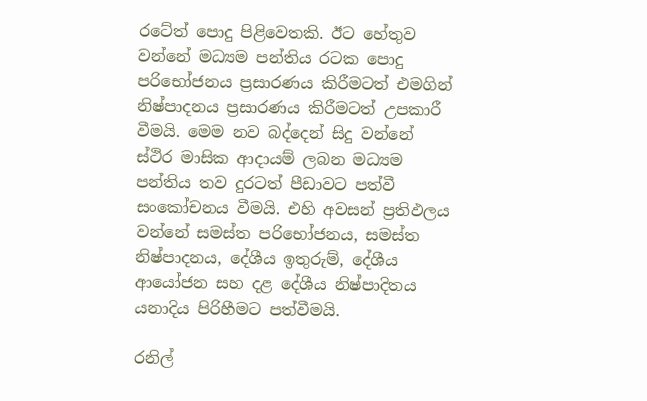රටේත් පොදු පිළිවෙතකි. ඊට හේතුව වන්නේ මධ්‍යම පන්තිය රටක පොදු පරිභෝජනය ප්‍රසාරණය කිරීමටත් එමගින් නිෂ්පාදනය ප්‍රසාරණය කිරීමටත් උපකාරී වීමයි. මෙම නව බද්දෙන් සිදු වන්නේ ස්ථිර මාසික ආදායම් ලබන මධ්‍යම පන්තිය තව දුරටත් පීඩාවට පත්වී සංකෝචනය වීමයි. එහි අවසන් ප්‍රතිඵලය වන්නේ සමස්ත පරිභෝජනය, සමස්ත නිෂ්පාදනය, දේශීය ඉතුරුම්, දේශීය ආයෝජන සහ දළ දේශීය නිෂ්පාදිතය යනාදිය පිරිහීමට පත්වීමයි.

රනිල්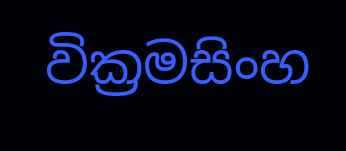වික්‍රමසිංහ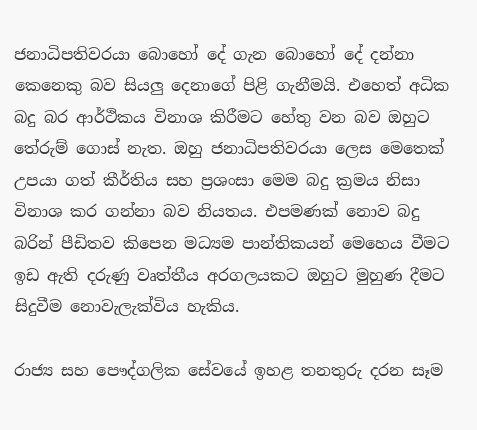ජනාධිපතිවරයා බොහෝ දේ ගැන බොහෝ දේ දන්නා කෙනෙකු බව සියලු දෙනාගේ පිළි ගැනීමයි. එහෙත් අධික බදු බර ආර්ථිකය විනාශ කිරීමට හේතු වන බව ඔහුට තේරුම් ගොස් නැත. ඔහු ජනාධිපතිවරයා ලෙස මෙතෙක් උපයා ගත් කීර්තිය සහ ප්‍රශංසා මෙම බදු ක්‍රමය නිසා විනාශ කර ගන්නා බව නියතය. එපමණක් නොව බදු බරින් පීඩිතව කිපෙන මධ්‍යම පාන්තිකයන් මෙහෙය වීමට ඉඩ ඇති දරුණු වෘත්තීය අරගලයකට ඔහුට මුහුණ දීමට සිදුවීම නොවැලැක්විය හැකිය.

රාජ්‍ය සහ පෞද්ගලික සේවයේ ඉහළ තනතුරු දරන සෑම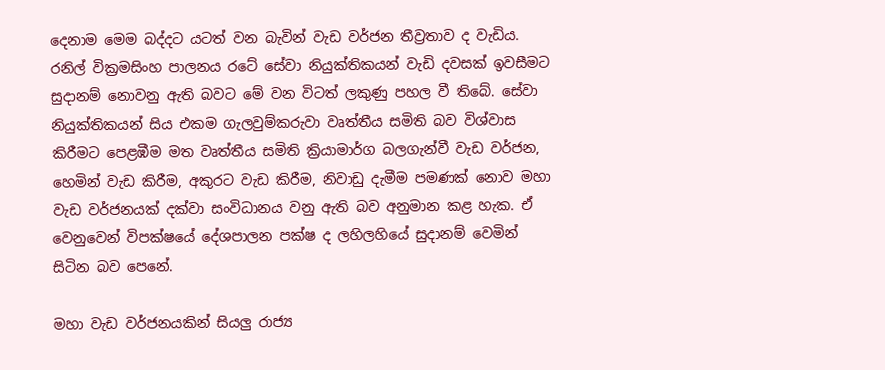දෙනාම මෙම බද්දට යටත් වන බැවින් වැඩ වර්ජන තීව්‍රතාව ද වැඩිය. රනිල් වික්‍රමසිංහ පාලනය රටේ සේවා නියුක්තිකයන් වැඩි දවසක් ඉවසීමට සුදානම් නොවනු ඇති බවට මේ වන විටත් ලකුණු පහල වී තිබේ. සේවා නියුක්තිකයන් සිය එකම ගැලවුම්කරුවා වෘත්තීය සමිති බව විශ්වාස කිරීමට පෙළඹීම මත වෘත්තීය සමිති ක්‍රියාමාර්ග බලගැන්වී වැඩ වර්ජන, හෙමින් වැඩ කිරීම, අකුරට වැඩ කිරීම, නිවාඩු දැමීම පමණක් නොව මහා වැඩ වර්ජනයක් දක්වා සංවිධානය වනු ඇති බව අනුමාන කළ හැක. ඒ වෙනුවෙන් විපක්ෂයේ දේශපාලන පක්ෂ ද ලහිලහියේ සුදානම් වෙමින් සිටින බව පෙනේ.

මහා වැඩ වර්ජනයකින් සියලු රාජ්‍ය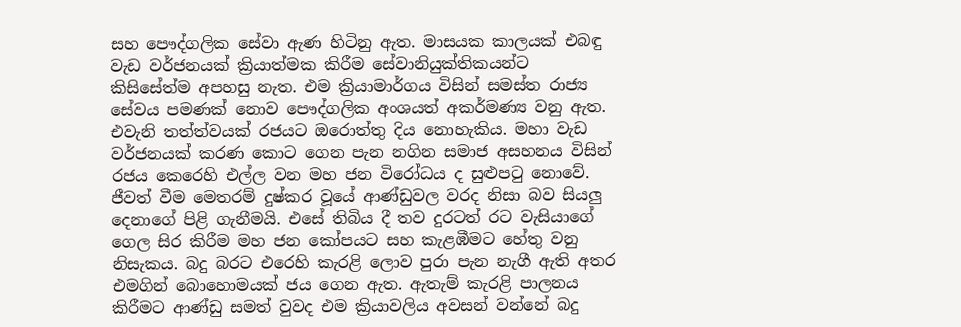සහ පෞද්ගලික සේවා ඇණ හිටිනු ඇත. මාසයක කාලයක් එබඳු වැඩ වර්ජනයක් ක්‍රියාත්මක කිරීම සේවානියුක්තිකයන්ට කිසිසේත්ම අපහසු නැත. එම ක්‍රියාමාර්ගය විසින් සමස්ත රාජ්‍ය සේවය පමණක් නොව පෞද්ගලික අංශයත් අකර්මණ්‍ය වනු ඇත. එවැනි තත්ත්වයක් රජයට ඔරොත්තු දිය නොහැකිය. මහා වැඩ වර්ජනයක් කරණ කොට ගෙන පැන නගින සමාජ අසහනය විසින් රජය කෙරෙහි එල්ල වන මහ ජන විරෝධය ද සුළුපටු නොවේ. ජීවත් වීම මෙතරම් දුෂ්කර වූයේ ආණ්ඩුවල වරද නිසා බව සියලු දෙනාගේ පිළි ගැනීමයි. එසේ තිබිය දී තව දුරටත් රට වැසියාගේ ගෙල සිර කිරීම මහ ජන කෝපයට සහ කැළඹීමට හේතු වනු නිසැකය. බදු බරට එරෙහි කැරළි ලොව පුරා පැන නැගී ඇති අතර එමගින් බොහොමයක් ජය ගෙන ඇත. ඇතැම් කැරළි පාලනය කිරීමට ආණ්ඩු සමත් වුවද එම ක්‍රියාවලිය අවසන් වන්නේ බදු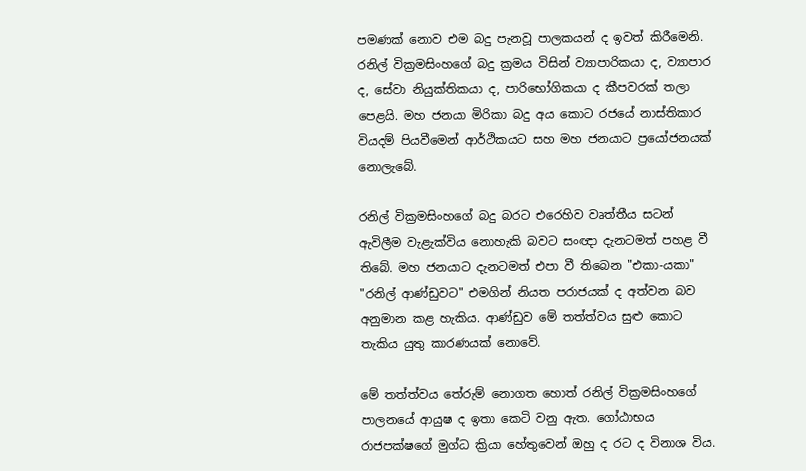පමණක් නොව එම බදු පැනවූ පාලකයන් ද ඉවත් කිරීමෙනි. රනිල් වික්‍රමසිංහගේ බදු ක්‍රමය විසින් ව්‍යාපාරිකයා ද, ව්‍යාපාර ද, සේවා නියුක්තිකයා ද, පාරිභෝගිකයා ද කීපවරක් තලා පෙළයි. මහ ජනයා මිරිකා බදු අය කොට රජයේ නාස්තිකාර වියදම් පියවීමෙන් ආර්ථිකයට සහ මහ ජනයාට ප්‍රයෝජනයක් නොලැබේ.

රනිල් වික්‍රමසිංහගේ බදු බරට එරෙහිව වෘත්තීය සටන් ඇවිලීම වැළැක්විය නොහැකි බවට සංඥා දැනටමත් පහළ වී තිබේ. මහ ජනයාට දැනටමත් එපා වී තිබෙන "එකා-යකා" "රනිල් ආණ්ඩුවට" එමගින් නියත පරාජයක් ද අත්වන බව අනුමාන කළ හැකිය. ආණ්ඩුව මේ තත්ත්වය සුළු කොට තැකිය යුතු කාරණයක් නොවේ.

මේ තත්ත්වය තේරුම් නොගත හොත් රනිල් වික්‍රමසිංහගේ පාලනයේ ආයුෂ ද ඉතා කෙටි වනු ඇත. ගෝඨාභය රාජපක්ෂගේ මුග්ධ ක්‍රියා හේතුවෙන් ඔහු ද රට ද විනාශ විය.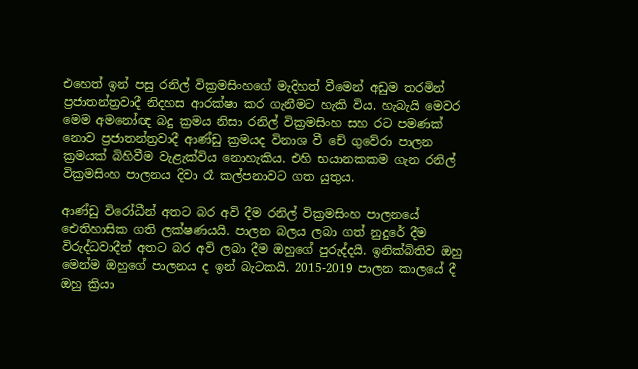එහෙත් ඉන් පසු රනිල් වික්‍රමසිංහගේ මැදිහත් වීමෙන් අඩුම තරමින් ප්‍රජාතන්ත්‍රවාදී නිදහස ආරක්ෂා කර ගැනීමට හැකි විය. හැබැයි මෙවර මෙම අමනෝඥ බදු ක්‍රමය නිසා රනිල් වික්‍රමසිංහ සහ රට පමණක් නොව ප්‍රජාතන්ත්‍රවාදී ආණ්ඩු ක්‍රමයද විනාශ වී චේ ගුවේරා පාලන ක්‍රමයක් බිහිවීම වැළැක්විය නොහැකිය. එහි භයානකකම ගැන රනිල් වික්‍රමසිංහ පාලනය දිවා රෑ කල්පනාවට ගත යුතුය.

ආණ්ඩු විරෝධීන් අතට බර අවි දීම රනිල් වික්‍රමසිංහ පාලනයේ ඓතිහාසික ගති ලක්ෂණයයි. පාලන බලය ලබා ගත් නුදුරේ දීම විරුද්ධවාදීන් අතට බර අවි ලබා දීම ඔහුගේ පුරුද්දයි. ඉනික්බිතිව ඔහු මෙන්ම ඔහුගේ පාලනය ද ඉන් බැටකයි. 2015-2019 පාලන කාලයේ දී ඔහු ක්‍රියා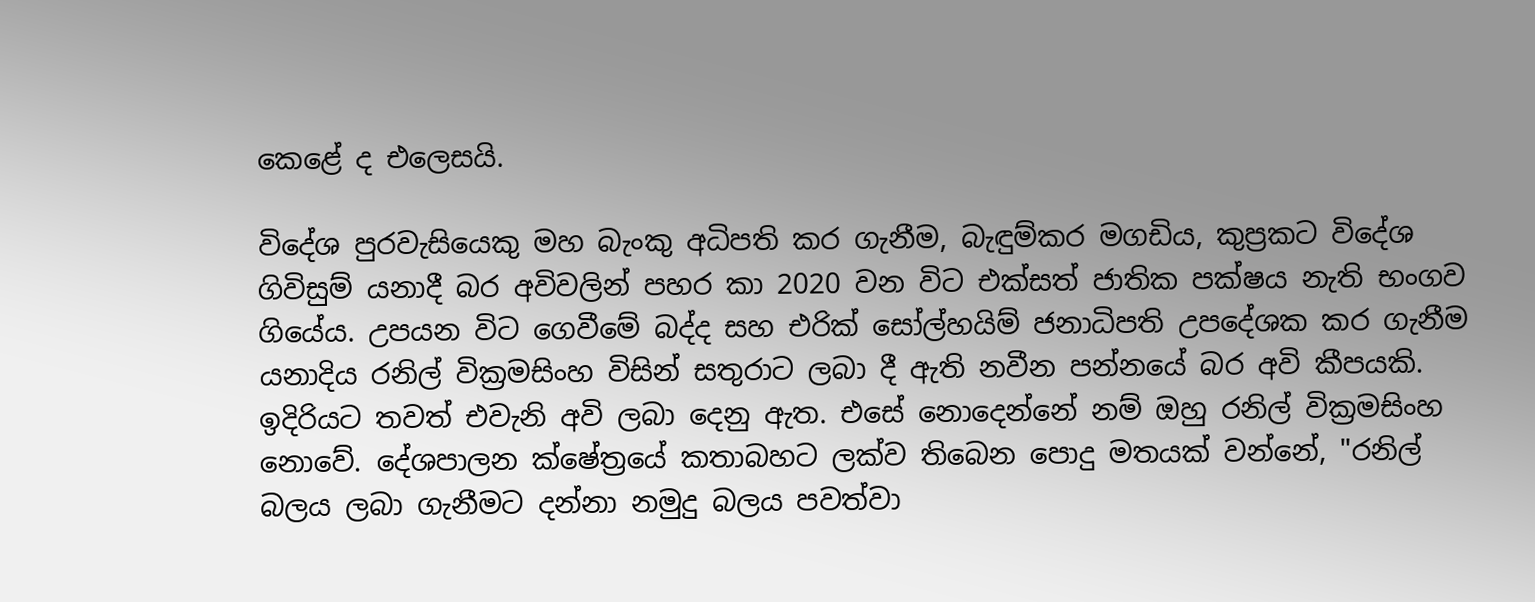කෙළේ ද එලෙසයි.

විදේශ පුරවැසියෙකු මහ බැංකු අධිපති කර ගැනීම, බැඳුම්කර මගඩිය, කුප්‍රකට විදේශ ගිවිසුම් යනාදී බර අවිවලින් පහර කා 2020 වන විට එක්සත් ජාතික පක්ෂය නැති භංගව ගියේය. උපයන විට ගෙවීමේ බද්ද සහ එරික් සෝල්හයිම් ජනාධිපති උපදේශක කර ගැනීම යනාදිය රනිල් වික්‍රමසිංහ විසින් සතුරාට ලබා දී ඇති නවීන පන්නයේ බර අවි කීපයකි. ඉදිරියට තවත් එවැනි අවි ලබා දෙනු ඇත. එසේ නොදෙන්නේ නම් ඔහු රනිල් වික්‍රමසිංහ නොවේ. දේශපාලන ක්ෂේත්‍රයේ කතාබහට ලක්ව තිබෙන පොදු මතයක් වන්නේ, "රනිල් බලය ලබා ගැනීමට දන්නා නමුදු බලය පවත්වා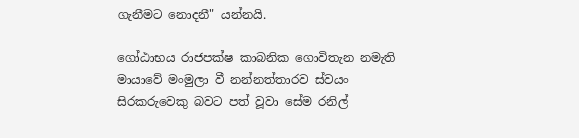ගැනීමට නොදනී" යන්නයි.

ගෝඨාභය රාජපක්ෂ කාබනික ගොවිතැන නමැති මායාවේ මංමුලා වී නන්නත්තාරව ස්වයං සිරකරුවෙකු බවට පත් වූවා සේම රනිල්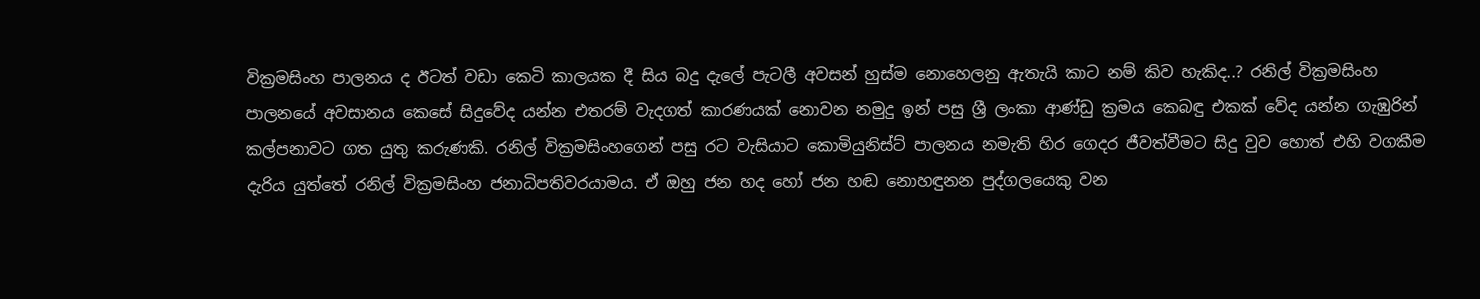වික්‍රමසිංහ පාලනය ද ඊටත් වඩා කෙටි කාලයක දී සිය බදු දැලේ පැටලී අවසන් හුස්ම නොහෙලනු ඇතැයි කාට නම් කිව හැකිද..? රනිල් වික්‍රමසිංහ පාලනයේ අවසානය කෙසේ සිදුවේද යන්න එතරම් වැදගත් කාරණයක් නොවන නමුදු ඉන් පසු ශ්‍රී ලංකා ආණ්ඩු ක්‍රමය කෙබඳු එකක් වේද යන්න ගැඹුරින් කල්පනාවට ගත යුතු කරුණකි. රනිල් වික්‍රමසිංහගෙන් පසු රට වැසියාට කොමියුනිස්ට් පාලනය නමැති හිර ගෙදර ජීවත්වීමට සිදු වුව හොත් එහි වගකීම දැරිය යුත්තේ රනිල් වික්‍රමසිංහ ජනාධිපතිවරයාමය. ඒ ඔහු ජන හද හෝ ජන හඬ නොහඳුනන පුද්ගලයෙකු වන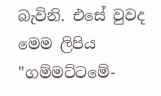බැවිනි. එසේ වුවද මෙම ලිපිය "ගම්මට්ටමේ-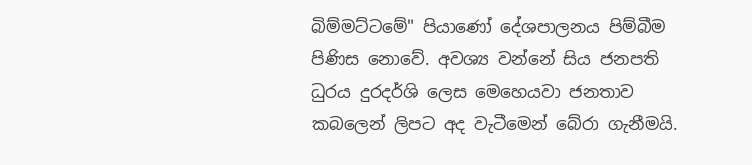බිම්මට්ටමේ" පියාණෝ දේශපාලනය පිම්බීම පිණිස නොවේ. අවශ්‍ය වන්නේ සිය ජනපති ධුරය දුරදර්ශි ලෙස මෙහෙයවා ජනතාව කබලෙන් ලිපට අද වැටීමෙන් බේරා ගැනීමයි.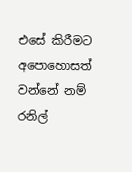එසේ කිරීමට අපොහොසත් වන්නේ නම් රනිල්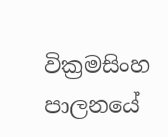වික්‍රමසිංහ පාලනයේ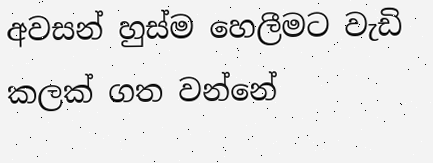අවසන් හුස්ම හෙලීමට වැඩි කලක් ගත වන්නේ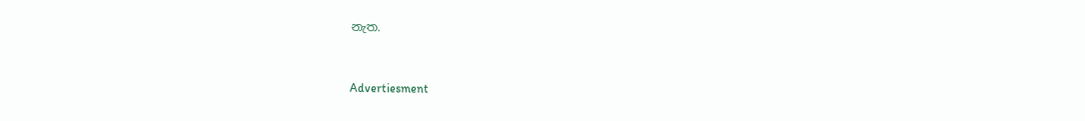නැත.


Advertiesment